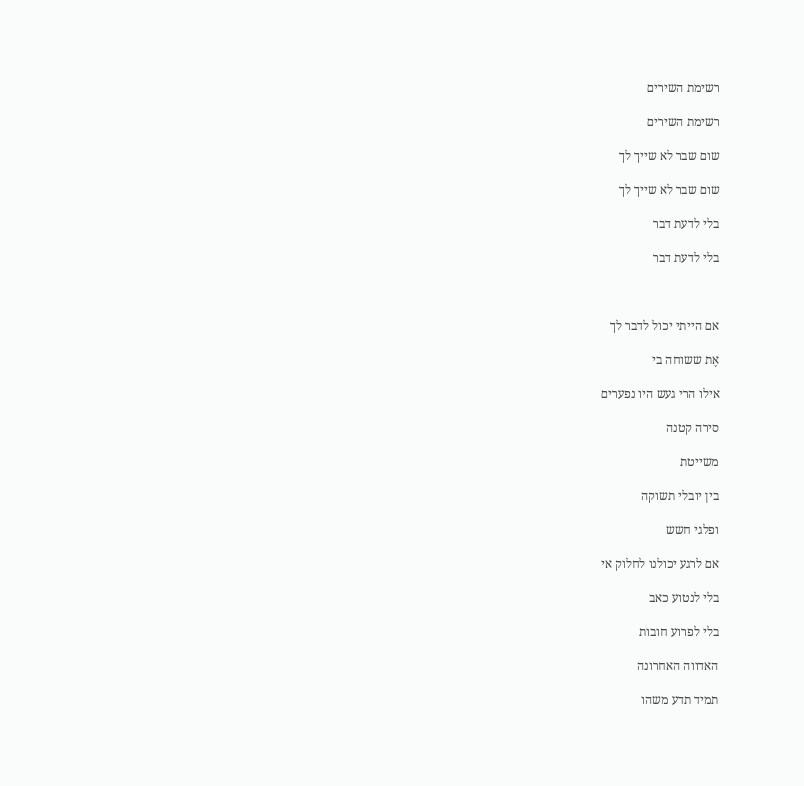רשימת השירים

רשימת השירים

שום שבר לא שייך לך

שום שבר לא שייך לך

בלי לדעת דבר

בלי לדעת דבר



אם הייתי יכול לדבר לך

אֶת ששוחה בי

אילו הרי געש היו נפערים

סירה קטנה

משייטת

בין יובלי תשוקה

ופלגי חשש

אם לרגע יכולנו לחלוק אי

בלי לנטוע כאב

בלי לפרוע חובות

האדווה האחרונה

תמיד תדע משהו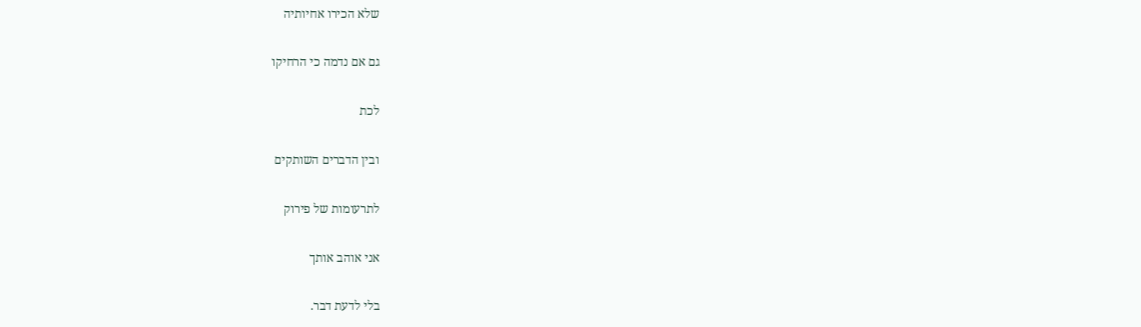שלא הכירו אחיותיה

גם אם נדמה כי הרחיקו

לכת

ובין הדברים השותקים

לתרעומות של פירוק

אני אוהב אותך

בלי לדעת דבר.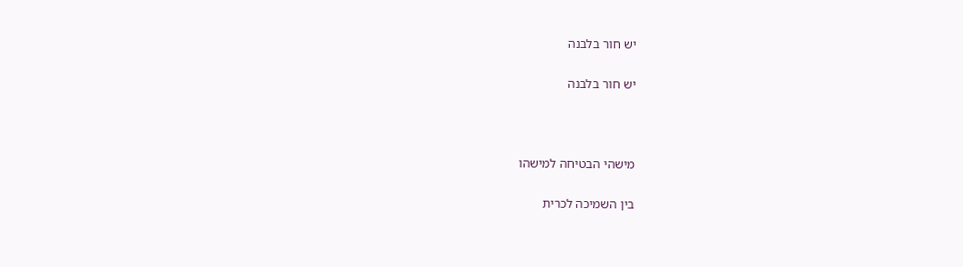יש חור בלבנה

יש חור בלבנה



מישהי הבטיחה למישהו

בין השמיכה לכרית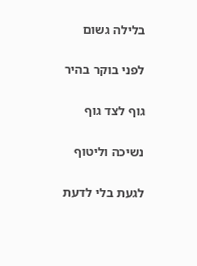בלילה גשום

לפני בוקר בהיר

גוף לצד גוף

נשיכה וליטוף

לגעת בלי לדעת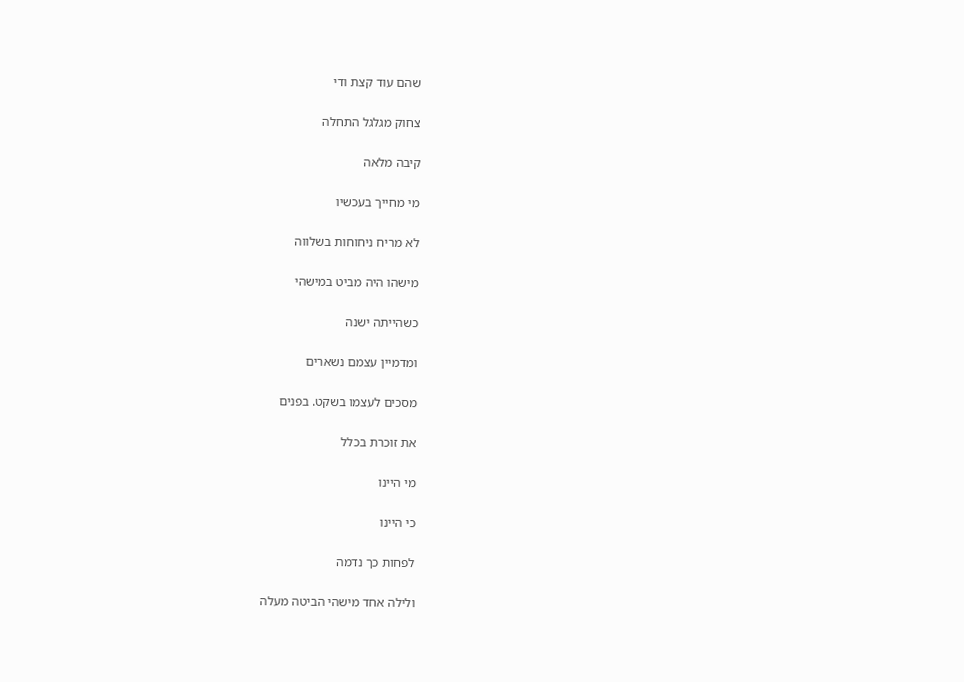שהם עוד קצת ודי

צחוק מגלגל התחלה

קיבה מלאה

מי מחייך בעכשיו

לא מריח ניחוחות בשלווה

מישהו היה מביט במישהי

כשהייתה ישנה

ומדמיין עצמם נשארים

מסכים לעצמו בשקט. בפנים

את זוכרת בכלל

מי היינו

כי היינו

לפחות כך נדמה

ולילה אחד מישהי הביטה מעלה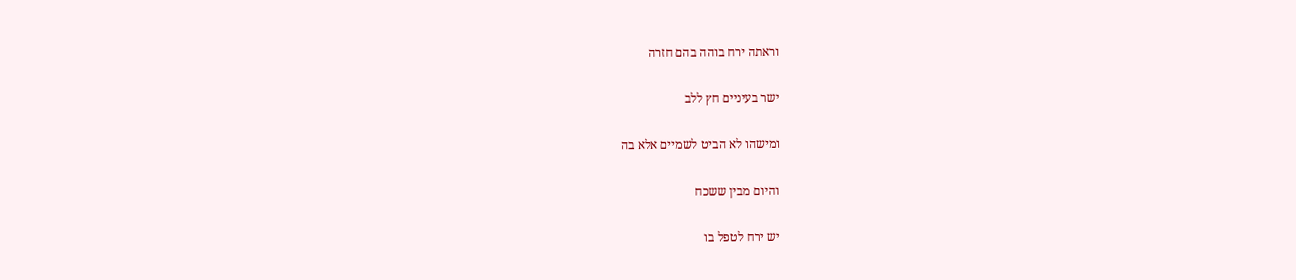וראתה ירח בוהה בהם חזרה

ישר בעיניים חץ ללב

ומישהו לא הביט לשמיים אלא בה

והיום מבין ששכח

יש ירח לטפל בו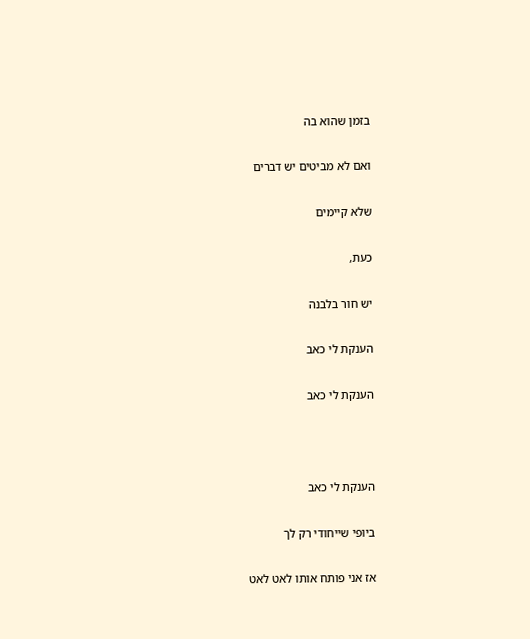בזמן שהוא בה

ואם לא מביטים יש דברים

שלא קיימים

כעת,

יש חור בלבנה

הענקת לי כאב

הענקת לי כאב



הענקת לי כאב

ביופי שייחודי רק לך

אז אני פותח אותו לאט לאט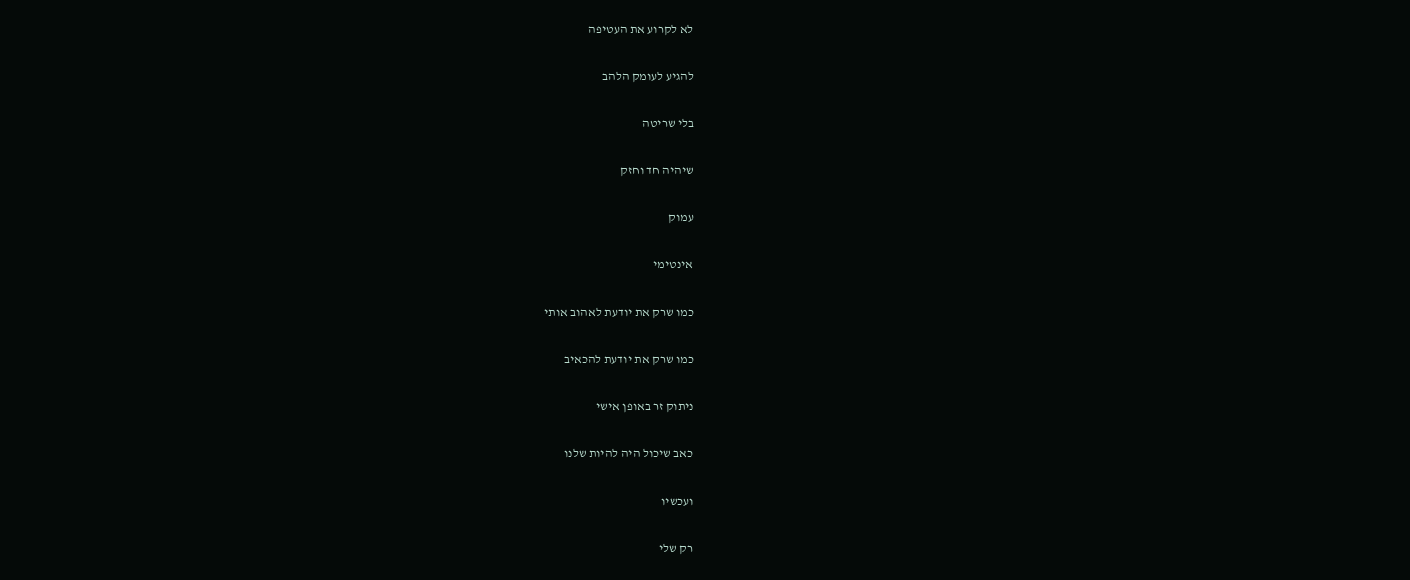לא לקרוע את העטיפה

להגיע לעומק הלהב

בלי שריטה

שיהיה חד וחזק

עמוק

אינטימי

כמו שרק את יודעת לאהוב אותי

כמו שרק את יודעת להכאיב

ניתוק זר באופן אישי

כאב שיכול היה להיות שלנו

ועכשיו

רק שלי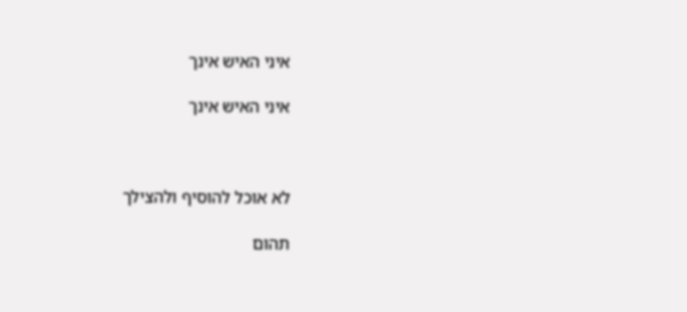איני האיש אינך

איני האיש אינך



לא אוכל להוסיף ולהצילך

תהום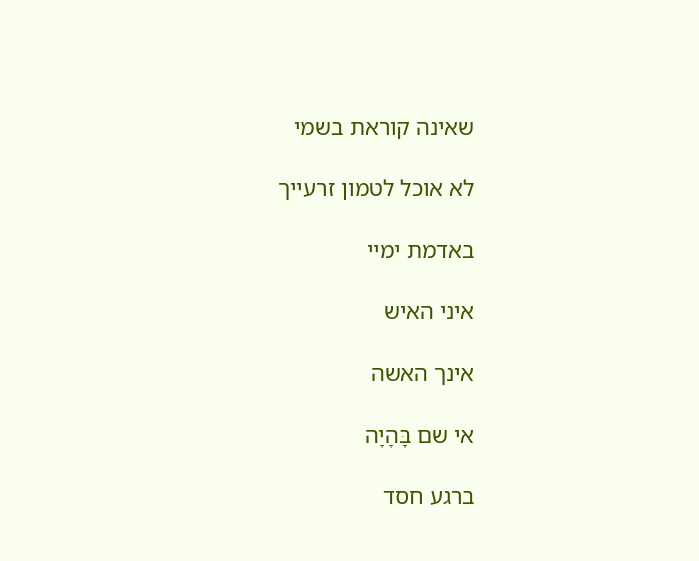שאינה קוראת בשמי

לא אוכל לטמון זרעייך

באדמת ימיי

איני האיש

אינך האשה

אי שם בֵָּהָיָה

ברגע חסד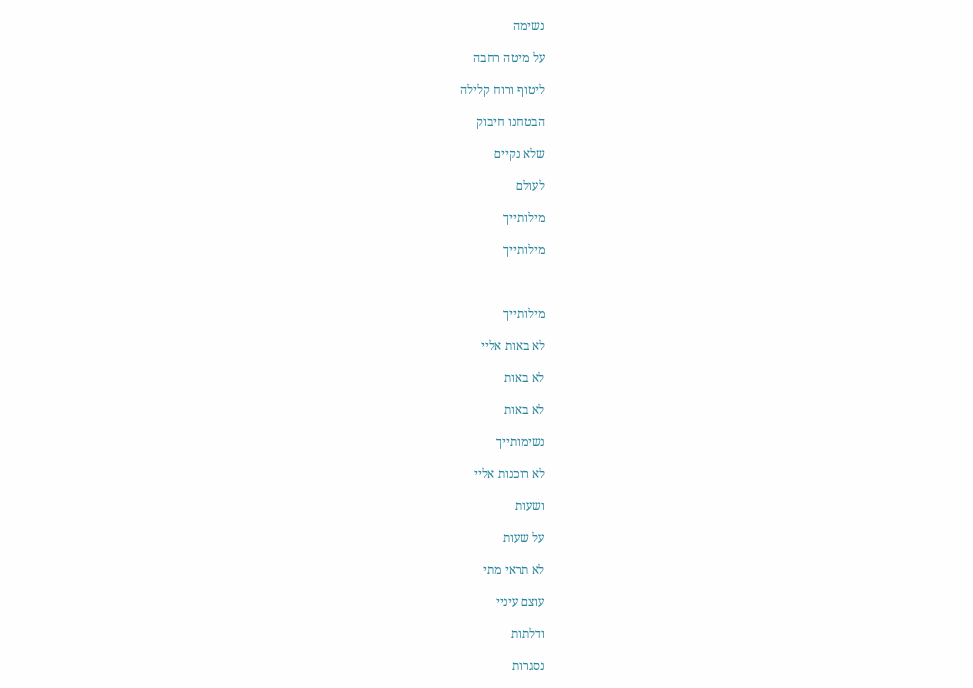נשימה

על מיטה רחבה

ליטוף ורוח קלילה

הבטחנו חיבוק

שלא נקיים

לעולם

מילותייך

מילותייך



מילותייך

לא באות אליי

לא באות

לא באות

נשימותייך

לא רוכנות אליי

ושעות

על שעות

לא תראי מתי

עוצם עיניי

ודלתות

נסגרות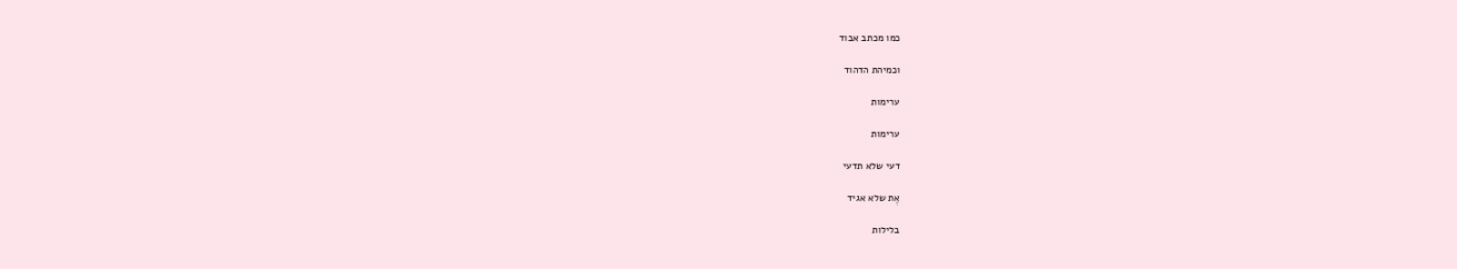כמו מכתב אבוד

וכמיהת הדהוד

ערימות

ערימות

דעי שלא תדעי

אֶת שלא אגיד

בלילות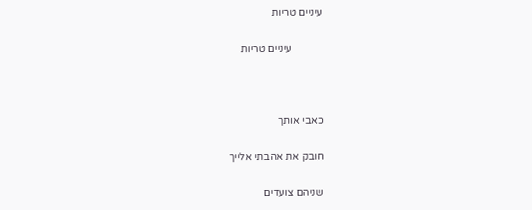עיניים טריות

            עיניים טריות



כאבי אותך

חובק את אהבתי אלייך

שניהם צועדים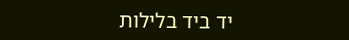יד ביד בלילות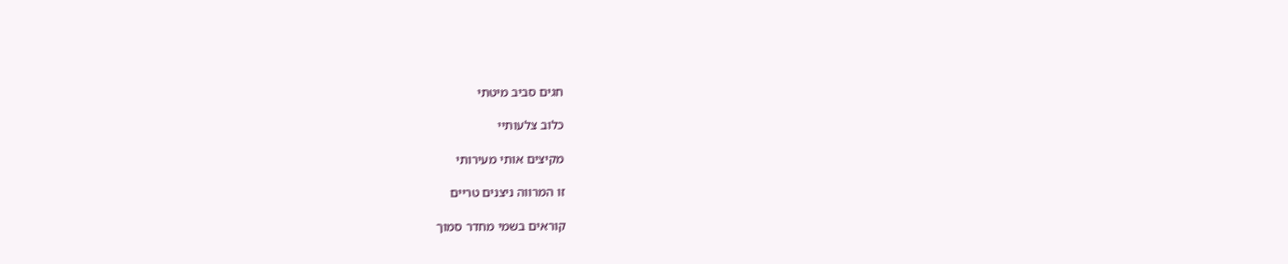חגים סביב מיטתי

כלוב צלעותיי

מקיצים אותי מעירותי

זו המרווה ניצנים טריים

קוראים בשמי מחדר סמוך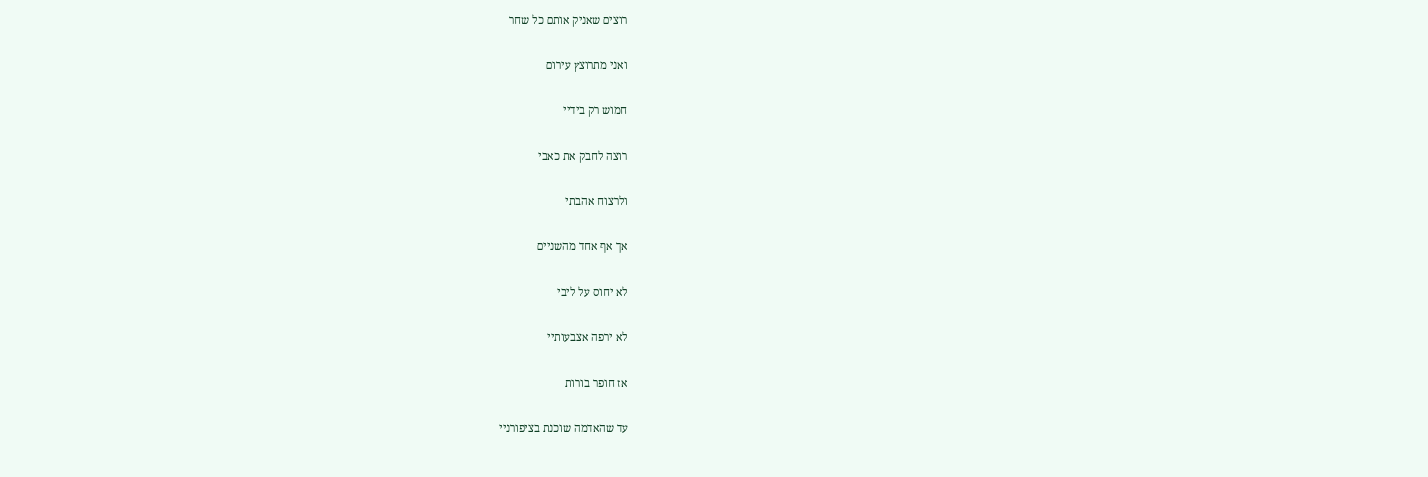רוצים שאניק אותם כל שחר

ואני מתרוצץ עירום

חמוש רק בידיי

רוצה לחבק את כאבי

ולרצוח אהבתי

אך אף אחד מהשניים

לא יחוס על ליבי

לא ירפה אצבעותיי

אז חופר בורות

עד שהאדמה שוכנת בציפורניי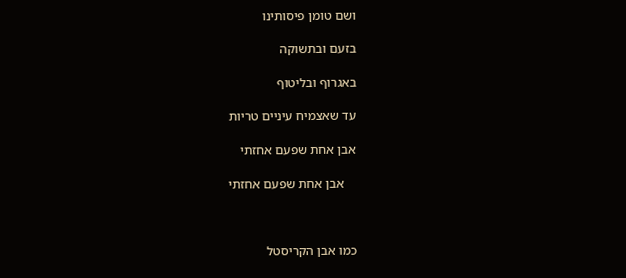ושם טומן פיסותינו

בזעם ובתשוקה

באגרוף ובליטוף

עד שאצמיח עיניים טריות

אבן אחת שפעם אחזתי

    אבן אחת שפעם אחזתי



כמו אבן הקריסטל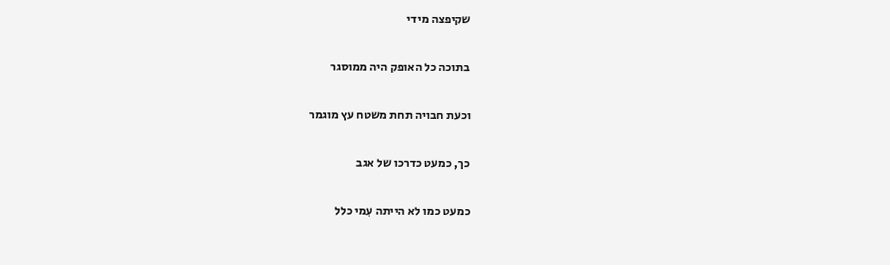שקיפצה מידי

בתוכה כל האופק היה ממוסגר

וכעת חבויה תחת משטח עץ מוגמר

כך, כמעט כדרכו של אגב

כמעט כמו לא הייתה עִמי כלל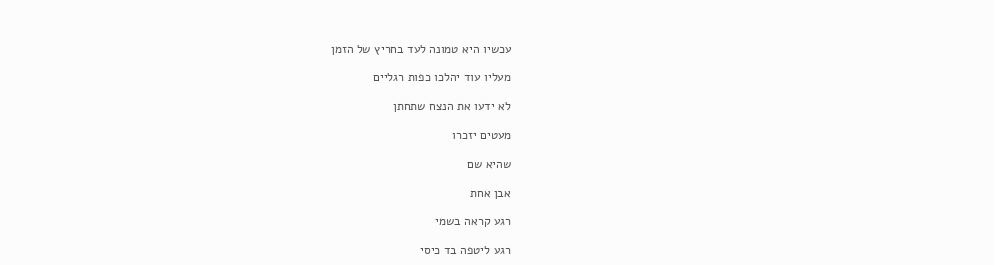עכשיו היא טמונה לעד בחריץ של הזמן

מעליו עוד יהלכו כפות רגליים

לא ידעו את הנצח שתחתן

מעטים יזכרו

שהיא שם

אבן אחת

רגע קראה בשמי

רגע ליטפה בד כיסי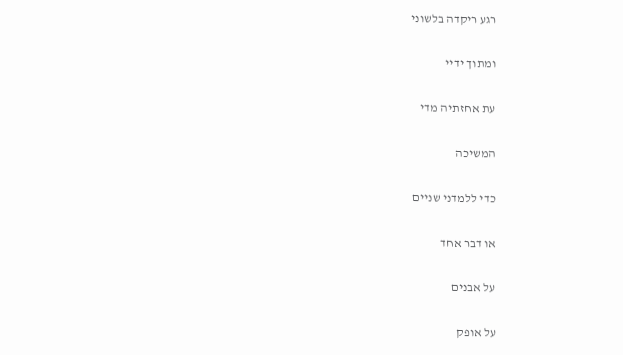רגע ריקדה בלשוני

ומתוך ידיי

עת אחזתיה מדי

המשיכה

כדי ללמדני שניים

או דבר אחד

על אבנים

על אופק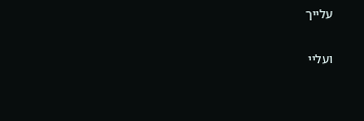עלייך

ועליי